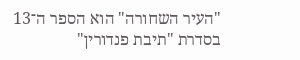"העיר השחורה" הוא הספר ה־13 בסדרת "תיבת פנדורין"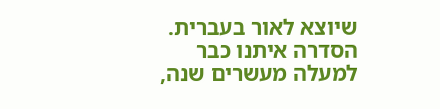שיוצא לאור בעברית. הסדרה איתנו כבר למעלה מעשרים שנה,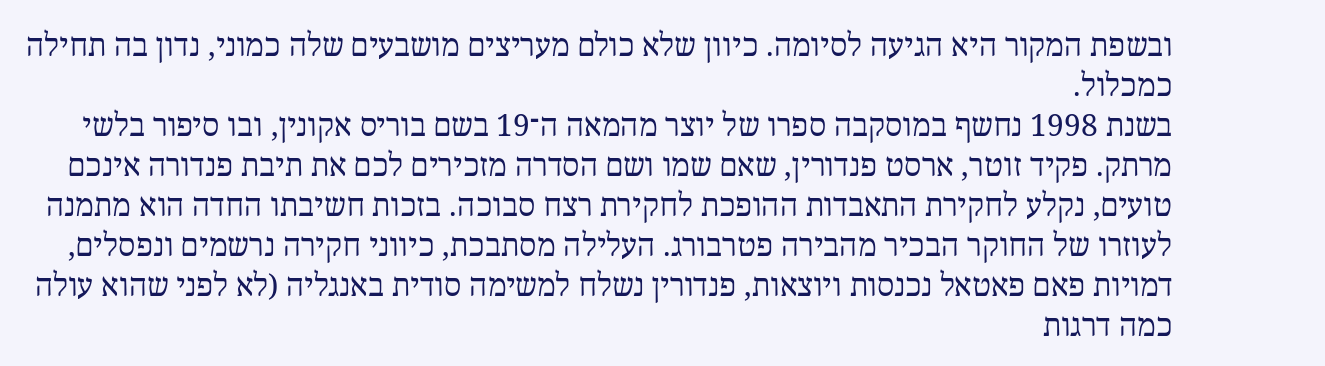ובשפת המקור היא הגיעה לסיומה. כיוון שלא כולם מעריצים מושבעים שלה כמוני, נדון בה תחילה כמכלול.
בשנת 1998 נחשף במוסקבה ספרו של יוצר מהמאה ה־19 בשם בוריס אקונין, ובו סיפור בלשי מרתק. פקיד זוטר, ארסט פנדורין, שאם שמו ושם הסדרה מזכירים לכם את תיבת פנדורה אינכם טועים, נקלע לחקירת התאבדות ההופכת לחקירת רצח סבוכה. בזכות חשיבתו החדה הוא מתמנה לעוזרו של החוקר הבכיר מהבירה פטרבורג. העלילה מסתבכת, כיווני חקירה נרשמים ונפסלים, דמויות פאם פאטאל נכנסות ויוצאות, פנדורין נשלח למשימה סודית באנגליה (לא לפני שהוא עולה כמה דרגות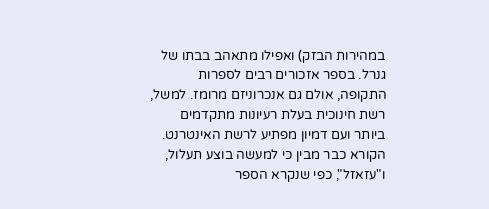במהירות הבזק) ואפילו מתאהב בבתו של גנרל. בספר אזכורים רבים לספרות התקופה, אולם גם אנכרוניזם מרומז. למשל, רשת חינוכית בעלת רעיונות מתקדמים ביותר ועם דמיון מפתיע לרשת האינטרנט. הקורא כבר מבין כי למעשה בוצע תעלול, ו"עזאזל", כפי שנקרא הספר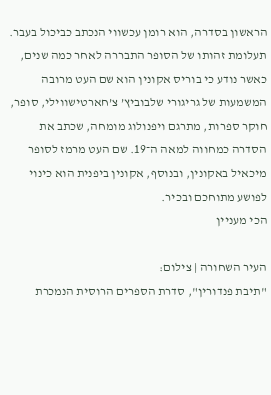הראשון בסדרה, הוא רומן עכשווי הנכתב כביכול בעבר.
תעלומת זהותו של הסופר התבררה לאחר כמה שנים, כאשר נודע כי בוריס אקונין הוא שם העט מרובה המשמעות של גריגורי שלבוביץ’ צ’חארטישווילי, סופר, חוקר ספרות, מתרגם ויפנולוג מומחה, שכתב את הסדרה כמחווה למאה ה־19. שם העט מרמז לסופר מיכאיל באקונין, ובנוסף, אקונין ביפנית הוא כינוי לפושע מתוחכם ובכיר.
הכי מעניין

העיר השחורה | צילום:
"תיבת פנדורין", סדרת הספרים הרוסית הנמכרת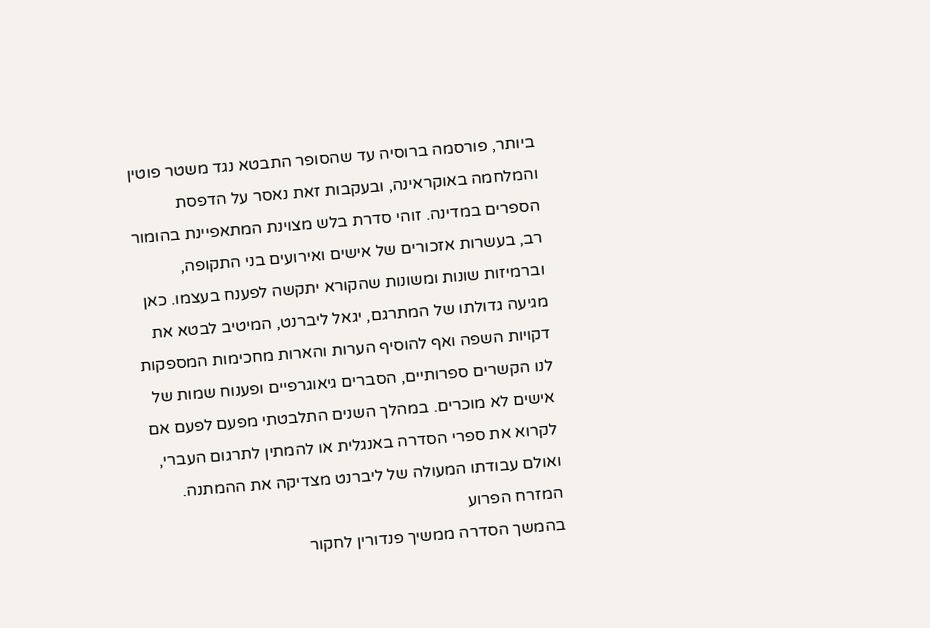ביותר, פורסמה ברוסיה עד שהסופר התבטא נגד משטר פוטין והמלחמה באוקראינה, ובעקבות זאת נאסר על הדפסת הספרים במדינה. זוהי סדרת בלש מצוינת המתאפיינת בהומור רב, בעשרות אזכורים של אישים ואירועים בני התקופה, וברמיזות שונות ומשונות שהקורא יתקשה לפענח בעצמו. כאן מגיעה גדולתו של המתרגם, יגאל ליברנט, המיטיב לבטא את דקויות השפה ואף להוסיף הערות והארות מחכימות המספקות לנו הקשרים ספרותיים, הסברים גיאוגרפיים ופענוח שמות של אישים לא מוכרים. במהלך השנים התלבטתי מפעם לפעם אם לקרוא את ספרי הסדרה באנגלית או להמתין לתרגום העברי, ואולם עבודתו המעולה של ליברנט מצדיקה את ההמתנה.
המזרח הפרוע
בהמשך הסדרה ממשיך פנדורין לחקור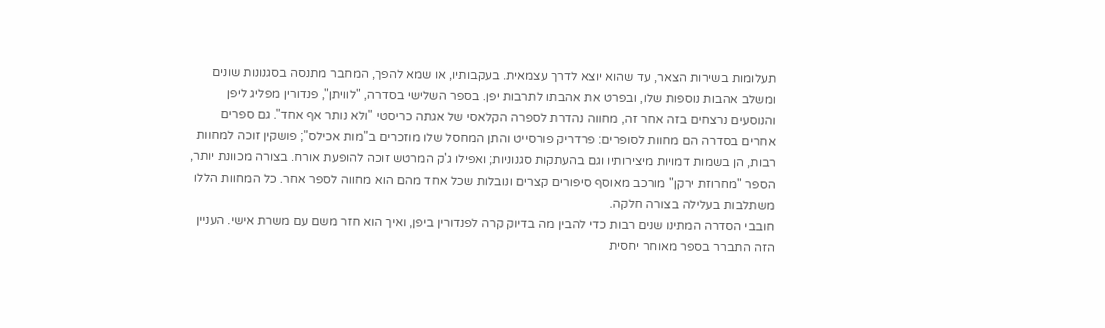תעלומות בשירות הצאר, עד שהוא יוצא לדרך עצמאית. בעקבותיו, או שמא להפך, המחבר מתנסה בסגנונות שונים ומשלב אהבות נוספות שלו, ובפרט את אהבתו לתרבות יפן. בספר השלישי בסדרה, "לוויתן", פנדורין מפליג ליפן והנוסעים נרצחים בזה אחר זה, מחווה נהדרת לספרה הקלאסי של אגתה כריסטי "ולא נותר אף אחד". גם ספרים אחרים בסדרה הם מחוות לסופרים: פרדריק פורסייט והתן המחסל שלו מוזכרים ב"מות אכילס"; פושקין זוכה למחוות רבות, הן בשמות דמויות מיצירותיו וגם בהעתקות סגנוניות; ואפילו ג'ק המרטש זוכה להופעת אורח. בצורה מכוונת יותר, הספר "מחרוזת ירקן" מורכב מאוסף סיפורים קצרים ונובלות שכל אחד מהם הוא מחווה לספר אחר. כל המחוות הללו משתלבות בעלילה בצורה חלקה.
חובבי הסדרה המתינו שנים רבות כדי להבין מה בדיוק קרה לפנדורין ביפן, ואיך הוא חזר משם עם משרת אישי. העניין הזה התברר בספר מאוחר יחסית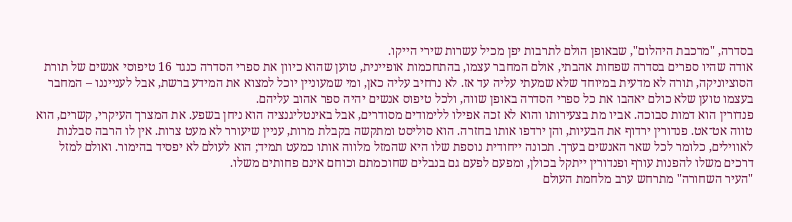בסדרה, "מרכבת היהלום", שבאופן הולם לתרבות יפן מכיל עשרות שירי הייקו.
אודה שהיו ספרים בסדרה שפחות אהבתי, אולם המחבר עצמו, בהתחכמות אופיינית, טוען שהוא כיוון את ספרי הסדרה כנגד 16 טיפוסי אנשים של תורת הסוציוניקה, תורה לא מדעית במיוחד שלא שמעתי עליה עד אז. לא נרחיב עליה כאן, ומי שמעוניין יוכל למצוא את המידע ברשת, אבל לענייננו – המחבר בעצמו טוען שלא כולם יאהבו את כל ספרי הסדרה באופן שווה, ולכל טיפוס אנשים יהיה ספר אהוב עליהם.
פנדורין הוא דמות סבוכה. אביו מת בצעירותו והוא לא זכה אפילו ללימודים מסודרים, אבל באינטליגנציה הוא ניחן בשפע. את המצרך העיקרי, קשרים, הוא טווה אט־אט. פנדורין ירדוף את הבעיות, והן ירדפו אותו בחזרה. הוא סוליסט ומתקשה בקבלת מרות, עניין שיעורר לא מעט צרות. אין לו הרבה סבלנות לאווילים, כלומר לכל שאר האנשים בערך. תכונה ייחודית נוספת שלו היא שהמזל מלווה אותו כמעט תמיד; הוא לעולם לא יפסיד בהימור. ואולם למזל דרכים משלו להפנות עורף ופנדורין ייתקל בכולן, ומפעם לפעם גם בנבלים שחוכמתם וכוחם אינם פחותים משלו.
"העיר השחורה" מתרחש ערב מלחמת העולם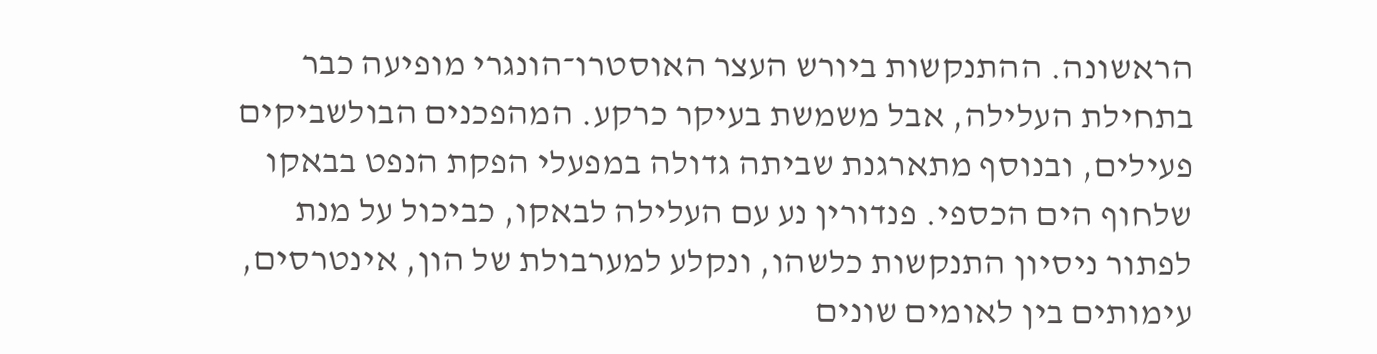הראשונה. ההתנקשות ביורש העצר האוסטרו־הונגרי מופיעה כבר בתחילת העלילה, אבל משמשת בעיקר כרקע. המהפכנים הבולשביקים פעילים, ובנוסף מתארגנת שביתה גדולה במפעלי הפקת הנפט בבאקו שלחוף הים הכספי. פנדורין נע עם העלילה לבאקו, כביכול על מנת לפתור ניסיון התנקשות כלשהו, ונקלע למערבולת של הון, אינטרסים, עימותים בין לאומים שונים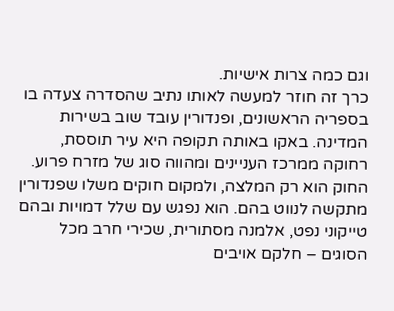וגם כמה צרות אישיות.
כרך זה חוזר למעשה לאותו נתיב שהסדרה צעדה בו בספריה הראשונים, ופנדורין עובד שוב בשירות המדינה. באקו באותה תקופה היא עיר תוססת, רחוקה ממרכז העניינים ומהווה סוג של מזרח פרוע. החוק הוא רק המלצה, ולמקום חוקים משלו שפנדורין מתקשה לנווט בהם. הוא נפגש עם שלל דמויות ובהם טייקוני נפט, אלמנה מסתורית, שכירי חרב מכל הסוגים – חלקם אויבים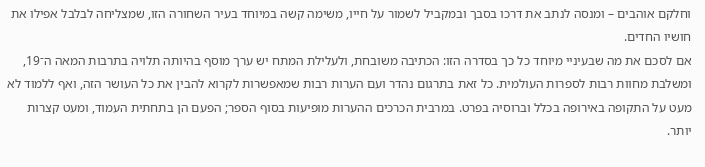וחלקם אוהבים – ומנסה לנתב את דרכו בסבך ובמקביל לשמור על חייו, משימה קשה במיוחד בעיר השחורה הזו, שמצליחה לבלבל אפילו את חושיו החדים.
אם לסכם את מה שבעיניי מיוחד כל כך בסדרה הזו: הכתיבה משובחת, ולעלילת המתח יש ערך מוסף בהיותה תלויה בתרבות המאה ה־19, ומשלבת מחוות רבות לספרות העולמית. כל זאת בתרגום נהדר ועם הערות רבות שמאפשרות לקרוא להבין את כל העושר הזה, ואף ללמוד לא מעט על התקופה באירופה בכלל וברוסיה בפרט. במרבית הכרכים ההערות מופיעות בסוף הספר; הפעם הן בתחתית העמוד, ומעט קצרות יותר.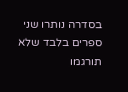בסדרה נותרו שני ספרים בלבד שלא תורגמו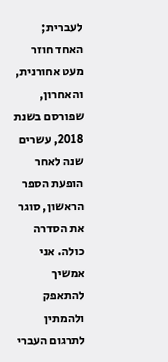לעברית; האחד חוזר מעט אחורנית, והאחרון, שפורסם בשנת 2018, עשרים שנה לאחר הופעת הספר הראשון, סוגר את הסדרה כולה. אני אמשיך להתאפק ולהמתין לתרגום העברי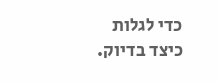כדי לגלות כיצד בדיוק.